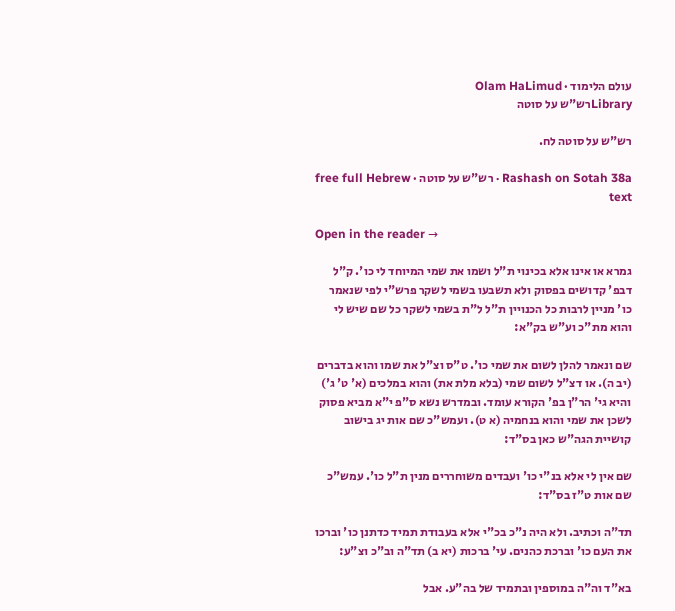עולם הלימוד · Olam HaLimud
Libraryרש"ש על סוטה

רש"ש על סוטה לח.

Rashash on Sotah 38a · רש"ש על סוטה · free full Hebrew text

Open in the reader →

גמרא או אינו אלא בכינוי ת"ל ושמו את שמי המיוחד לי כו'. ק"ל דבפ' קדושים בפסוק ולא תשבעו בשמי לשקר פרש"י לפי שנאמר כו' מניין לרבות כל הכנויין ת"ל ל"ת בשמי לשקר כל שם שיש לי והוא מת"כ וע"ש בק"א:

שם ונאמר להלן לשום את שמי כו'. ט"ס וצ"ל את שמו והוא בדברים (יב ה). או דצ"ל לשום שמי (בלא מלת את) והוא במלכים (א' ט' ג') והיא גי' הר"ן בפ' הקורא עומד. ובמדרש נשא ס"פ י"א מביא פסוק לשכן את שמי והוא בנחמיה (א ט). ועמש"כ שם אות יג בישוב קושיית הגה"ש כאן בס"ד:

שם אין לי אלא בנ"י כו' ועבדים משוחררים מנין ת"ל כו'. עמש"כ שם אות ט"ז בס"ד:

תד"ה וכתיב. ולא היה נ"כ בכ"י אלא בעבודת תמיד כדתנן כו' וברכו את העם כו' וברכת כהנים. עי' ברכות (יא ב) תד"ה וב"כ וצ"ע:

בא"ד וה"ה במוספין ובתמיד של בה"ע. אבל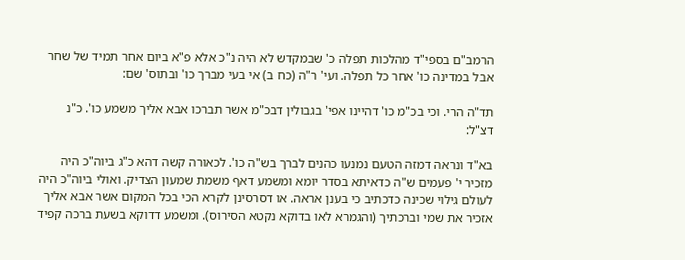הרמב"ם בספי"ד מהלכות תפלה כ' שבמקדש לא היה נ"כ אלא פ"א ביום אחר תמיד של שחר אבל במדינה כו' אחר כל תפלה. ועי' ר"ה (כח ב) אי בעי מברך כו' ובתוס' שם:

תד"ה הרי. וכי בכ"מ כו' דהיינו אפי' בגבולין דבכ"מ אשר תברכו אבא אליך משמע כו'. כ"נ דצ"ל:

בא"ד ונראה דמזה הטעם נמנעו כהנים לברך בש"ה כו'. לכאורה קשה דהא כ"ג ביוה"כ היה מזכיר י' פעמים ש"ה כדאיתא בסדר יומא ומשמע דאף משמת שמעון הצדיק. ואולי ביוה"כ היה לעולם גילוי שכינה כדכתיב כי בענן אראה. או דסרסינן לקרא הכי בכל המקום אשר אבא אליך אזכיר את שמי וברכתיך (והגמרא לאו בדוקא נקטא הסירוס). ומשמע דדוקא בשעת ברכה קפיד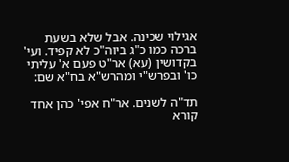אגילוי שכינה. אבל שלא בשעת ברכה כמו כ"ג ביוה"כ לא קפיד. ועי' בקדושין (עא) אר"ט פעם א' עליתי כו' ובפרש"י ומהרש"א בח"א שם:

תד"ה לשנים. אר"ח אפי' כהן אחד קורא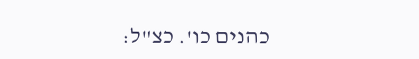כהנים כו'. כצ"ל: